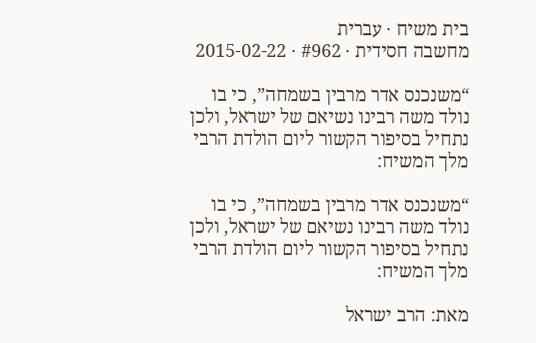בית משיח · עברית
מחשבה חסידית · #962 · 2015-02-22

“משנכנס אדר מרבין בשמחה”, כי בו נולד משה רבינו נשיאם של ישראל, ולכן נתחיל בסיפור הקשור ליום הולדת הרבי מלך המשיח:

“משנכנס אדר מרבין בשמחה”, כי בו נולד משה רבינו נשיאם של ישראל, ולכן נתחיל בסיפור הקשור ליום הולדת הרבי מלך המשיח:

מאת: הרב ישראל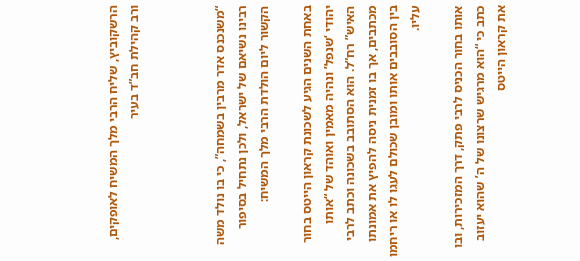הרשקוביץ, שליח הרבי מלך המשיח לאופקים, ורב קהילת חב”ד בעיר



“משנכנס אדר מרבין בשמחה”, כי בו נולד משה רבינו נשיאם של ישראל, ולכן נתחיל בסיפור הקשור ליום הולדת הרבי מלך המשיח:

באחת השנים הגיע לשכונת קראון הייטס בחור יהודי ‘שנפל’ ונהיה מאמין ואוהד של “אותו האיש” רח”ל. הוא הסתובב בשכונה וכתב לרבי מכתבים, אך בו זמנית ניסה להפיץ את אמונתו בין הסובבים אותו ומובן שכולם לעגו לו או ריחמו עליו.

אותו בחור הכניס לרבי פתק, דרך המזכירות, ובו כתב כי “הוא מרגיש שרצונו של ה’ שהוא יעזוב את קראון הייטס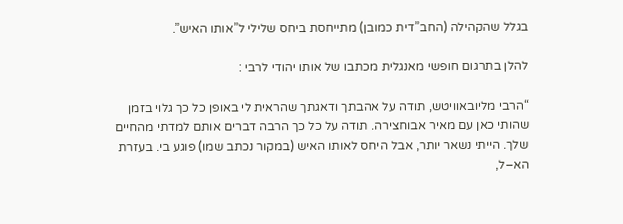בגלל שהקהילה (החב”דית כמובן) מתייחסת ביחס שלילי ל”אותו האיש”.

להלן בתרגום חופשי מאנגלית מכתבו של אותו יהודי לרבי :

“הרבי מליובאוויטש, תודה על אהבתך ודאגתך שהראית לי באופן כל כך גלוי בזמן שהותי כאן עם מאיר אבוחצירה. תודה על כל כך הרבה דברים אותם למדתי מהחיים שלך. הייתי נשאר יותר, אבל היחס לאותו האיש (במקור נכתב שמו) פוגע בי. בעזרת הא–ל,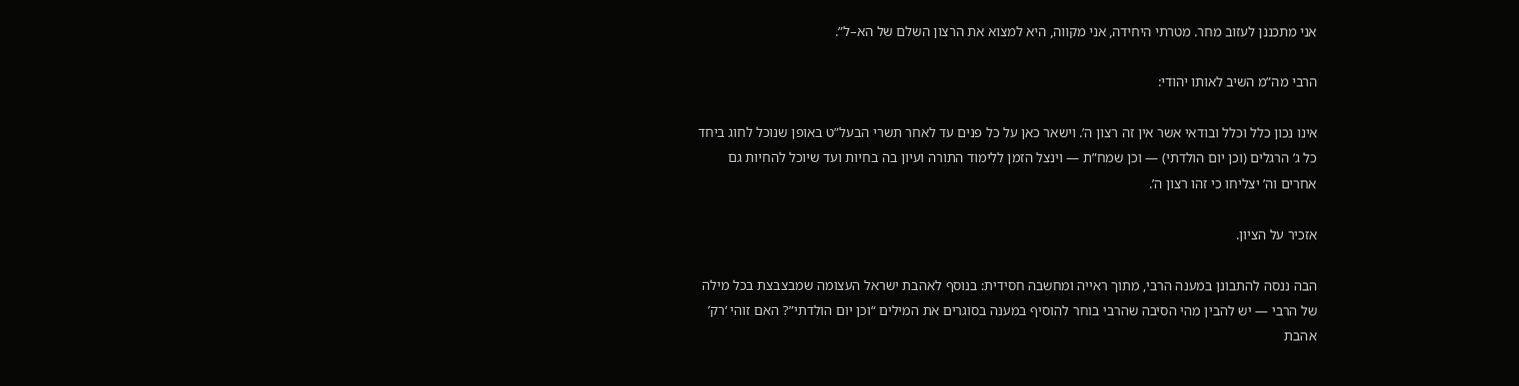אני מתכננן לעזוב מחר. מטרתי היחידה, אני מקווה, היא למצוא את הרצון השלם של הא–ל”.

הרבי מה”מ השיב לאותו יהודי:

אינו נכון כלל וכלל ובודאי אשר אין זה רצון ה’. וישאר כאן על כל פנים עד לאחר תשרי הבעל”ט באופן שנוכל לחוג ביחד כל ג’ הרגלים (וכן יום הולדתי) — וכן שמח”ת — וינצל הזמן ללימוד התורה ועיון בה בחיות ועד שיוכל להחיות גם אחרים וה’ יצליחו כי זהו רצון ה’.

אזכיר על הציון.

הבה ננסה להתבונן במענה הרבי, מתוך ראייה ומחשבה חסידית: בנוסף לאהבת ישראל העצומה שמבצבצת בכל מילה של הרבי — יש להבין מהי הסיבה שהרבי בוחר להוסיף במענה בסוגרים את המילים “וכן יום הולדתי”? האם זוהי ‘רק’ אהבת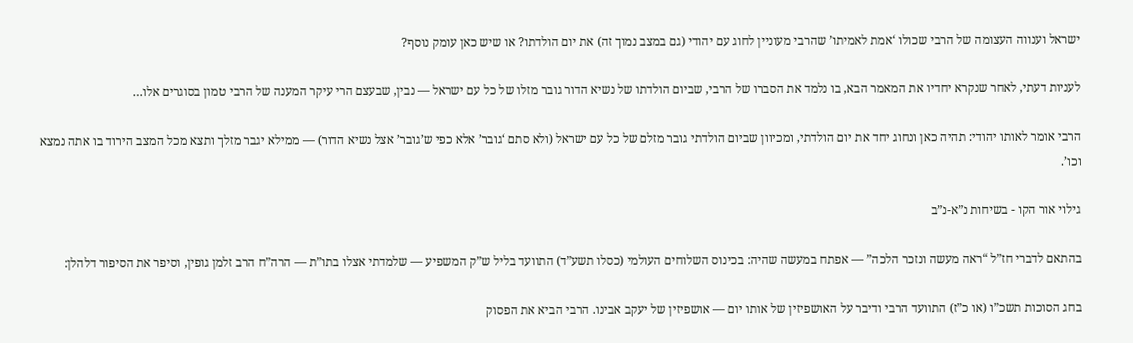ישראל וענווה העצומה של הרבי שכולו ‘אמת לאמיתו’ שהרבי מעוניין לחוג עם יהודי (גם במצב נמוך זה) את יום הולדתו? או שיש כאן עומק נוסף?

לעניות דעתי, לאחר שנקרא יחדיו את המאמר הבא, בו נלמד את הסברו של הרבי, שביום הולדתו של נשיא הדור גובר מזלו של כל עם ישראל — נבין, שבעצם הרי עיקר המענה של הרבי טמון בסוגרים אלו…

הרבי אומר לאותו יהודי: תהיה כאן ונחוג יחד את יום הולדתי, ומכיוון שביום הולדתי גובר מזלם של כל עם ישראל (ולא סתם ‘גובר’ אלא כפי ש’גובר’ אצל נשיא הדור) — ממילא יגבר מזלך ותצא מכל המצב הירוד בו אתה נמצא וכו’.

גילוי אור הקו - בשיחות נ”א-נ”ב

בהתאם לדברי חז”ל “ראה מעשה ונזכר הלכה” — אפתח במעשה שהיה: בכינוס השלוחים העולמי (כסלו תשע”ד) התוועד בליל ש”ק המשפיע — שלמדתי אצלו בתו”ת — הרה”ח הרב זלמן גופין, וסיפר את הסיפור דלהלן:

בחג הסוכות תשכ”ו (או כ”ז) התוועד הרבי ודיבר על האושפיזין של אותו יום — אושפיזין של יעקב אבינו. הרבי הביא את הפסוק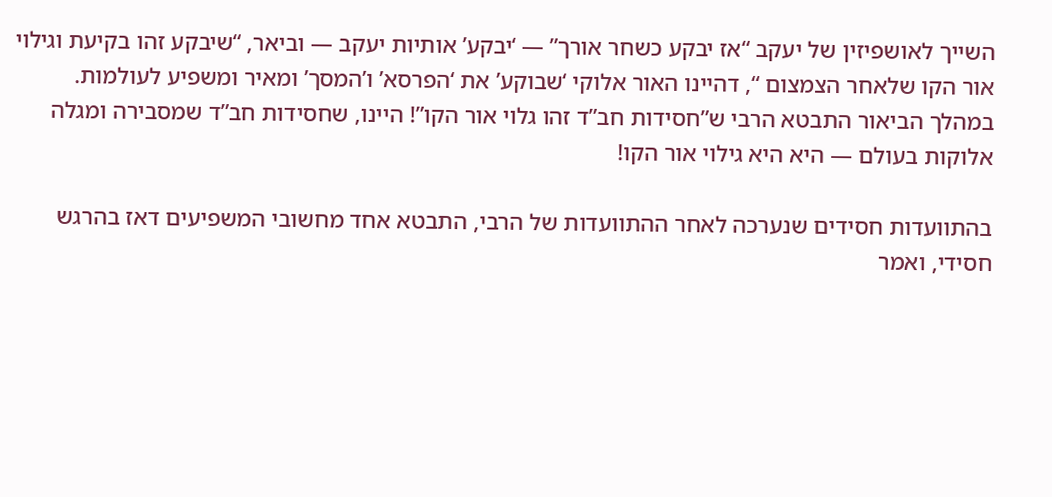השייך לאושפיזין של יעקב “אז יבקע כשחר אורך” — ‘יבקע’ אותיות יעקב — וביאר, “שיבקע זהו בקיעת וגילוי אור הקו שלאחר הצמצום “, דהיינו האור אלוקי ‘שבוקע’ את ‘הפרסא’ ו’המסך’ ומאיר ומשפיע לעולמות. במהלך הביאור התבטא הרבי ש”חסידות חב”ד זהו גלוי אור הקו”! היינו, שחסידות חב”ד שמסבירה ומגלה אלוקות בעולם — היא היא גילוי אור הקו!

בהתוועדות חסידים שנערכה לאחר ההתוועדות של הרבי, התבטא אחד מחשובי המשפיעים דאז בהרגש חסידי, ואמר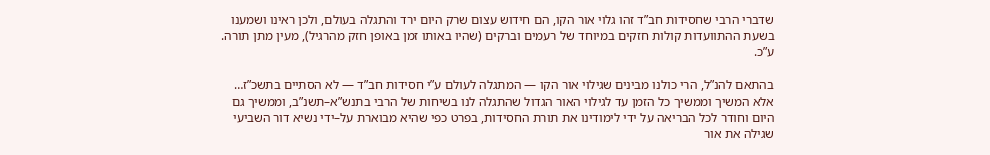שדברי הרבי שחסידות חב”ד זהו גלוי אור הקו, הם חידוש עצום שרק היום ירד והתגלה בעולם, ולכן ראינו ושמענו בשעת ההתוועדות קולות חזקים במיוחד של רעמים וברקים (שהיו באותו זמן באופן חזק מהרגיל), מעין מתן תורה. ע”כ.

בהתאם להנ”ל, הרי כולנו מבינים שגילוי אור הקו — המתגלה לעולם ע”י חסידות חב”ד — לא הסתיים בתשכ”ז… אלא המשיך וממשיך כל הזמן עד לגילוי האור הגדול שהתגלה לנו בשיחות של הרבי בתנש”א–תשנ”ב, וממשיך גם היום וחודר לכל הבריאה על ידי לימודינו את תורת החסידות, בפרט כפי שהיא מבוארת על–ידי נשיא דור השביעי שגילה את אור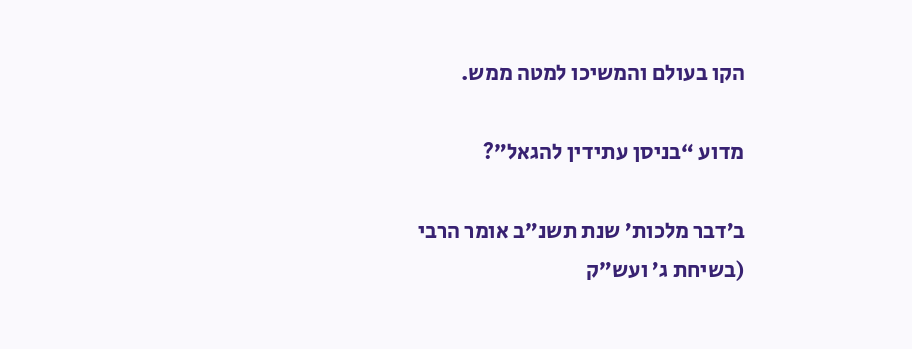הקו בעולם והמשיכו למטה ממש.

מדוע “בניסן עתידין להגאל”?

ב’דבר מלכות’ שנת תשנ”ב אומר הרבי (בשיחת ג’ ועש”ק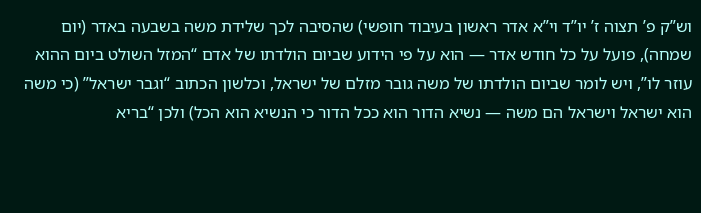וש”ק פ’ תצוה ז’ יו”ד וי”א אדר ראשון בעיבוד חופשי) שהסיבה לכך שלידת משה בשבעה באדר (יום שמחה), פועל על כל חודש אדר — הוא על פי הידוע שביום הולדתו של אדם “המזל השולט ביום ההוא עוזר לו”, ויש לומר שביום הולדתו של משה גובר מזלם של ישראל, וכלשון הכתוב “וגבר ישראל” (כי משה הוא ישראל וישראל הם משה — נשיא הדור הוא ככל הדור כי הנשיא הוא הכל) ולכן “בריא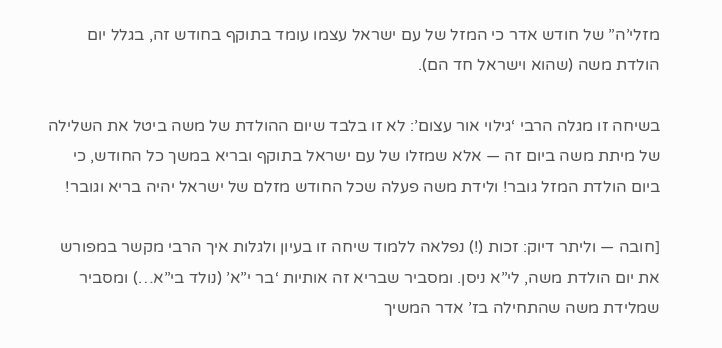מזלי’ה” של חודש אדר כי המזל של עם ישראל עצמו עומד בתוקף בחודש זה, בגלל יום הולדת משה (שהוא וישראל חד הם).

בשיחה זו מגלה הרבי ‘גילוי אור עצום’: לא זו בלבד שיום ההולדת של משה ביטל את השלילה של מיתת משה ביום זה — אלא שמזלו של עם ישראל בתוקף ובריא במשך כל החודש, כי ביום הולדת המזל גובר! ולידת משה פעלה שכל החודש מזלם של ישראל יהיה בריא וגובר!

[חובה — וליתר דיוק: זכות (!) נפלאה ללמוד שיחה זו בעיון ולגלות איך הרבי מקשר במפורש את יום הולדת משה, לי”א ניסן. ומסביר שבריא זה אותיות ‘בר י”א’ (נולד בי”א…) ומסביר שמלידת משה שהתחילה בז’ אדר המשיך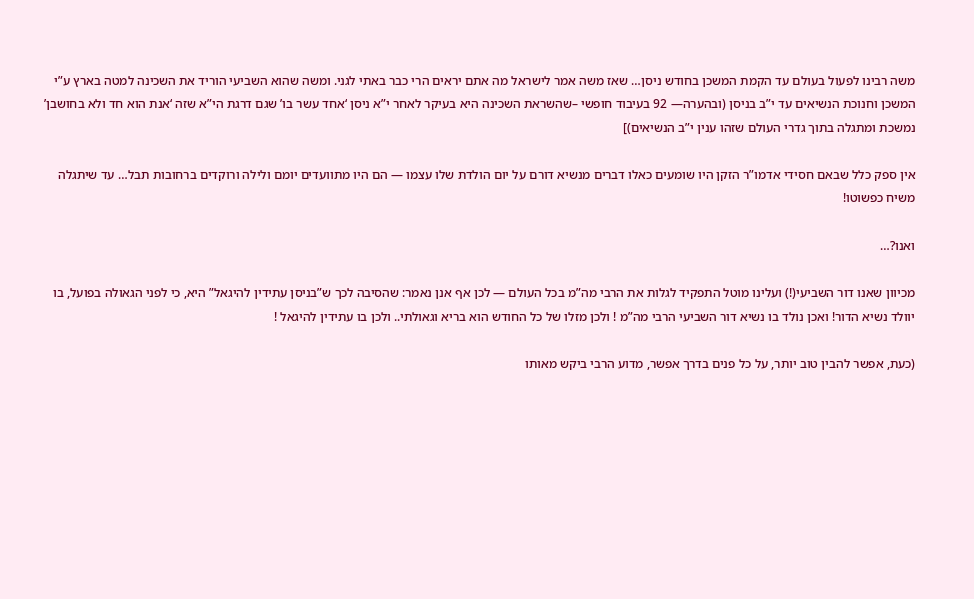משה רבינו לפעול בעולם עד הקמת המשכן בחודש ניסן… שאז משה אמר לישראל מה אתם יראים הרי כבר באתי לגני. ומשה שהוא השביעי הוריד את השכינה למטה בארץ ע”י המשכן וחנוכת הנשיאים עד י”ב בניסן (ובהערה— 92 בעיבוד חופשי –שהשראת השכינה היא בעיקר לאחר י”א ניסן ‘אחד עשר בו’ שגם דרגת הי”א שזה ‘אנת הוא חד ולא בחושבן’ נמשכת ומתגלה בתוך גדרי העולם שזהו ענין י”ב הנשיאים)]

אין ספק כלל שבאם חסידי אדמו”ר הזקן היו שומעים כאלו דברים מנשיא דורם על יום הולדת שלו עצמו — הם היו מתוועדים יומם ולילה ורוקדים ברחובות תבל… עד שיתגלה משיח כפשוטו!

ואנו?…

מכיוון שאנו דור השביעי(!) ועלינו מוטל התפקיד לגלות את הרבי מה”מ בכל העולם — לכן אף אנן נאמר: שהסיבה לכך ש”בניסן עתידין להיגאל” היא, כי לפני הגאולה בפועל, בו יוולד נשיא הדור! ואכן נולד בו נשיא דור השביעי הרבי מה”מ ! ולכן מזלו של כל החודש הוא בריא וגאולתי.. ולכן בו עתידין להיגאל !

(כעת, אפשר להבין טוב יותר, על כל פנים בדרך אפשר, מדוע הרבי ביקש מאותו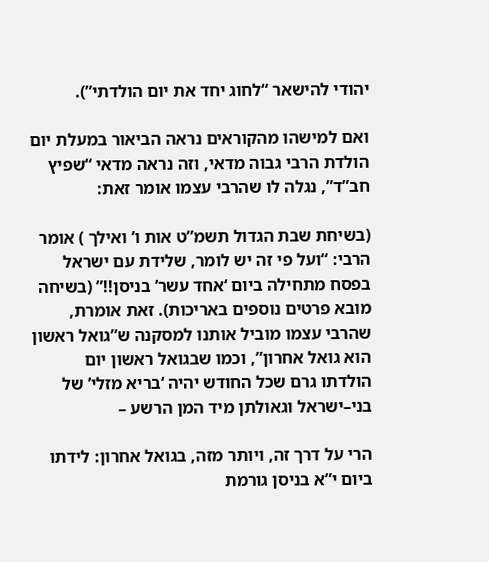יהודי להישאר “לחוג יחד את יום הולדתי”).

ואם למישהו מהקוראים נראה הביאור במעלת יום הולדת הרבי גבוה מדאי, וזה נראה מדאי “שפיץ חב”ד”, נגלה לו שהרבי עצמו אומר זאת:

(בשיחת שבת הגדול תשמ”ט אות ו’ ואילך ) אומר הרבי: “ועל פי זה יש לומר, שלידת עם ישראל בפסח מתחילה ביום ‘אחד עשר’ בניסן!!” (בשיחה מובא פרטים נוספים באריכות). זאת אומרת, שהרבי עצמו מוביל אותנו למסקנה ש”גואל ראשון הוא גואל אחרון”, וכמו שבגואל ראשון יום הולדתו גרם שכל החודש יהיה ‘בריא מזלי’ של בני–ישראל וגאולתן מיד המן הרשע –

הרי על דרך זה, ויותר מזה, בגואל אחרון: לידתו ביום י”א בניסן גורמת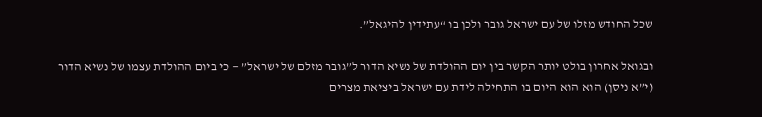שכל החודש מזלו של עם ישראל גובר ולכן בו “עתידין להיגאל”.

ובגואל אחרון בולט יותר הקשר בין יום ההולדת של נשיא הדור ל”גובר מזלם של ישראל” — כי ביום ההולדת עצמו של נשיא הדור (י”א ניסן) הוא הוא היום בו התחילה לידת עם ישראל ביציאת מצרים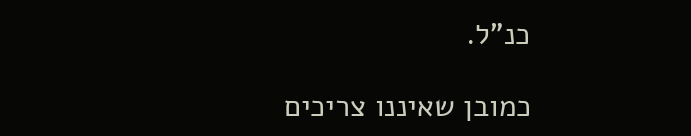כנ”ל.

כמובן שאיננו צריכים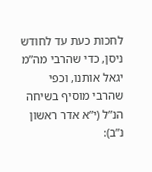לחכות כעת עד לחודש ניסן, כדי שהרבי מה”מ יגאל אותנו, וכפי שהרבי מוסיף בשיחה הנ”ל (י”א אדר ראשון נ”ב):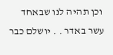וכן תהיה לנו שבאחד עשר באדר . . יושלם כבר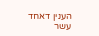הענין דאחד עשר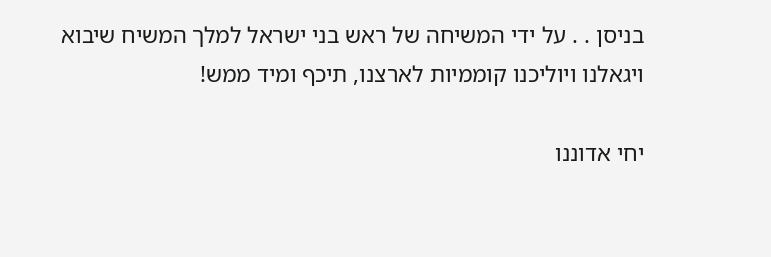בניסן . . על ידי המשיחה של ראש בני ישראל למלך המשיח שיבוא ויגאלנו ויוליכנו קוממיות לארצנו, תיכף ומיד ממש!

יחי אדוננו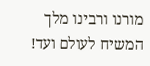מורנו ורבינו מלך המשיח לעולם ועד!